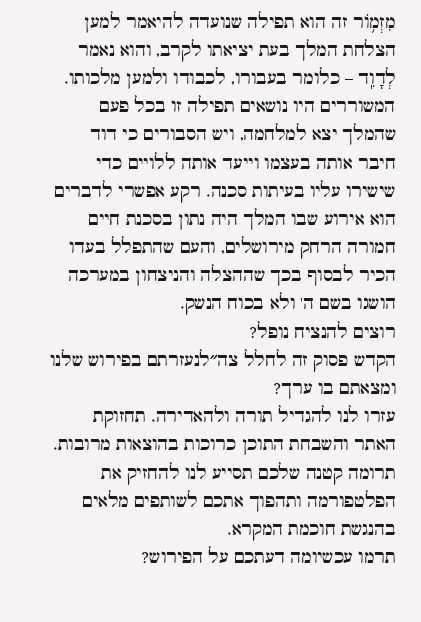מִזְמ֥וֹר זה הוא תפילה שנועדה להיאמר למען הצלחת המלך בעת יציאתו לקרב, והוא נאמר לְדָוִֽד – כלומר בעבורו, לכבודו ולמען מלכותו. המשוררים היו נושאים תפילה זו בכל פעם שהמלך יצא למלחמה, ויש הסבורים כי דוד חיבר אותה בעצמו וייעד אותה ללויים כדי שישירו עליו בעיתות סכנה. רקע אפשרי לדברים הוא אירוע שבו המלך היה נתון בסכנת חיים חמורה הרחק מירושלים, והעם שהתפלל בעדו הכיר לבסוף בכך שההצלה והניצחון במערכה הושגו בשם ה' ולא בכוח הנשק.
רוצים להנציח נופל?
הקדש פסוק זה לחלל צה״לנעזרתם בפירוש שלנו ומצאתם בו ערך?
עזרו לנו להגדיל תורה ולהאדירה. תחזוקת האתר והשבחת התוכן כרוכות בהוצאות מרובות. תרומה קטנה שלכם תסייע לנו להחזיק את הפלטפורמה ותהפוך אתכם לשותפים מלאים בהנגשת חוכמת המקרא.
תרמו עכשיומה דעתכם על הפירוש?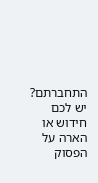התחברתם? יש לכם חידוש או הארה על הפסוק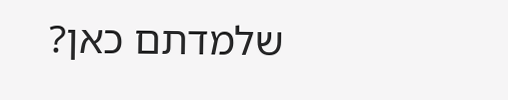שלמדתם כאן?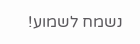נשמח לשמוע!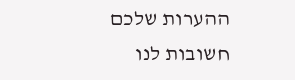ההערות שלכם חשובות לנו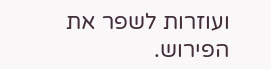ועוזרות לשפר את הפירוש.